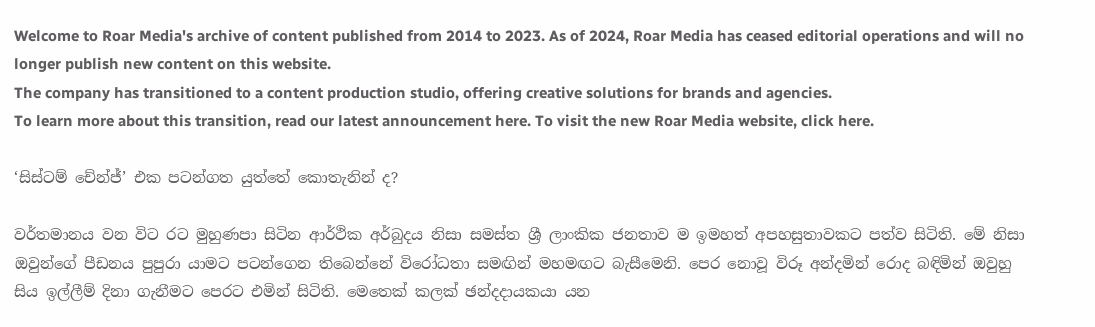Welcome to Roar Media's archive of content published from 2014 to 2023. As of 2024, Roar Media has ceased editorial operations and will no longer publish new content on this website.
The company has transitioned to a content production studio, offering creative solutions for brands and agencies.
To learn more about this transition, read our latest announcement here. To visit the new Roar Media website, click here.

‘සිස්ටම් චේන්ජ්’ එක පටන්ගත යුත්තේ කොතැනින් ද?

වර්තමානය වන විට රට මුහුණපා සිටින ආර්ථික අර්බුදය නිසා සමස්ත ශ්‍රී ලාංකික ජනතාව ම ඉමහත් අපහසුතාවකට පත්ව සිටිති. මේ නිසා ඔවුන්ගේ පීඩනය පුපුරා යාමට පටන්ගෙන තිබෙන්නේ විරෝධතා සමඟින් මහමඟට බැසීමෙනි. පෙර නොවූ විරූ අන්දමින් රොද බඳිමින් ඔවුහු සිය ඉල්ලීම් දිනා ගැනීමට පෙරට එමින් සිටිති. මෙතෙක් කලක් ඡන්දදායකයා යන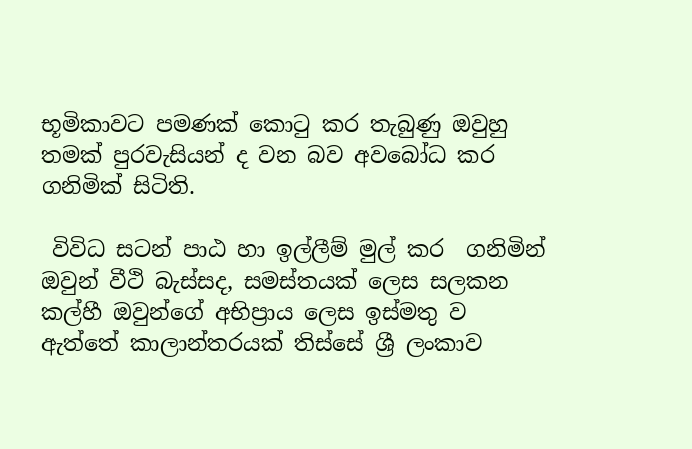භූමිකාවට පමණක් කොටු කර තැබුණු ඔවුහු තමක් පුරවැසියන් ද වන බව අවබෝධ කර ගනිමික් සිටිති.

 විවිධ සටන් පාඨ හා ඉල්ලීම් මුල් කර  ගනිමින් ඔවුන් වීථි බැස්සද, සමස්තයක් ලෙස සලකන කල්හී ඔවුන්ගේ අභිප්‍රාය ලෙස ඉස්මතු ව ඇත්තේ කාලාන්තරයක් තිස්සේ ශ්‍රී ලංකාව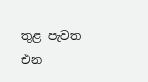තුළ පැවත එන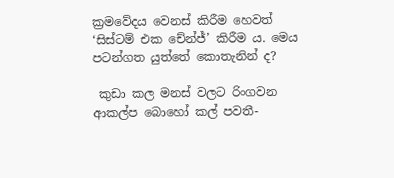ක්‍රමවේදය වෙනස් කිරීම හෙවත් ‘සිස්ටම් එක චේන්ජ්’ කිරීම ය. මෙය පටන්ගත යුත්තේ කොතැනින් ද?

 කුඩා කල මනස් වලට රිංගවන ආකල්ප බොහෝ කල් පවතී-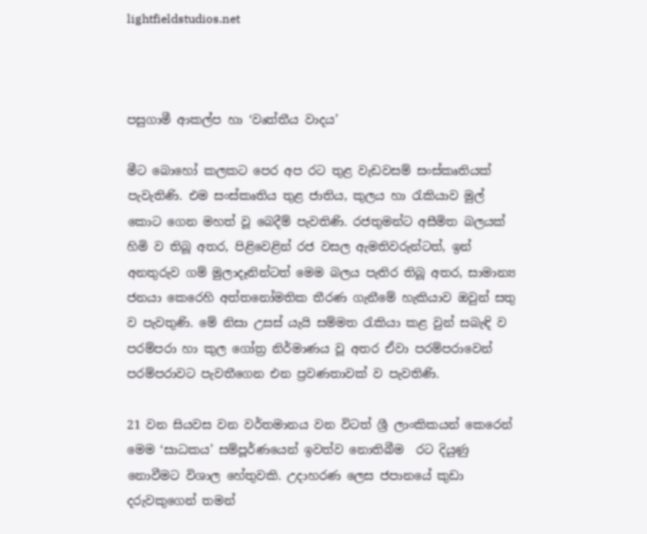lightfieldstudios.net



පසුගාමී ආකල්ප හා ‘වෘත්තීය වාදය’

මීට බොහෝ කලකට පෙර අප රට තුළ වැඩවසම් සංස්කෘතියක් පැවැතිණි. එම සංස්කෘතිය තුළ ජාතිය, කුලය හා රැකියාව මුල් කොට ගෙන මහත් වූ බෙදීම් පැවතිණි. රජතුමන්ට අසීමිත බලයක් හිමි ව තිබූ අතර, පිළිවෙළින් රජ වසල ඇමතිවරුන්ටත්, ඉන් අනතුරුව ගම් මුලාදෑනින්ටත් මෙම බලය පැතිර තිබූ අතර, සාමාන්‍ය ජනයා කෙරෙහි අත්තනෝමතික තීරණ ගැනීමේ හැකියාව ඔවුන් සතු ව පැවතුණි. මේ නිසා උසස් යැයි සම්මත රැකියා කළ වුන් සබැඳි ව පරම්පරා හා කුල ගෝත්‍ර නිර්මාණය වූ අතර ඒවා පරම්පරාවෙන් පරම්පරාවට පැවතීගෙන එන ප්‍රවණතාවක් ව පැවතිණි.

21 වන සියවස වන වර්තමානය වන විටත් ශ්‍රී ලාංකිකයන් කෙරෙන් මෙම ‘සාධකය’ සම්පූර්ණයෙන් ඉවත්ව නොතිබීම  රට දියුණු නොවීමට විශාල හේතුවකි. උදාහරණ ලෙස ජපානයේ කුඩා දරුවකුගෙන් තමන්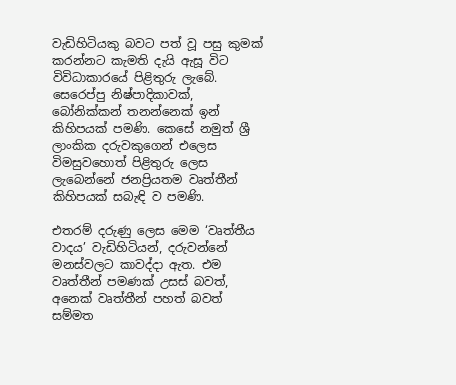වැඩිහිටියකු බවට පත් වූ පසු කුමක් කරන්නට කැමති දැයි ඇසූ විට විවිධාකාරයේ පිළිතුරු ලැබේ. සෙරෙප්පු නිෂ්පාදිකාවක්, බෝනික්කන් තනන්නෙක් ඉන් කිහිපයක් පමණි. කෙසේ නමුත් ශ්‍රී ලාංකික දරුවකුගෙන් එලෙස විමසුවහොත් පිළිතුරු ලෙස ලැබෙන්නේ ජනප්‍රියතම වෘත්තීන් කිහිපයක් සබැඳි ව පමණි.

එතරම් දරුණු ලෙස මෙම ‘වෘත්තීය වාදය’ වැඩිහිටියන්, දරුවන්නේ මනස්වලට කාවද්දා ඇත. එම වෘත්තීන් පමණක් උසස් බවත්, අනෙක් වෘත්තීන් පහත් බවත් සම්මත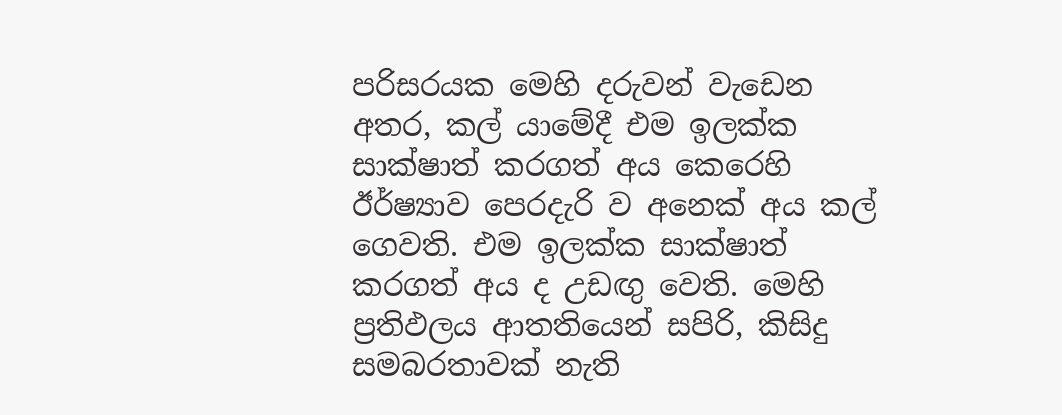පරිසරයක මෙහි දරුවන් වැඩෙන අතර, කල් යාමේදී එම ඉලක්ක සාක්ෂාත් කරගත් අය කෙරෙහි ඊර්ෂ්‍යාව පෙරදැරි ව අනෙක් අය කල් ගෙවති. එම ඉලක්ක සාක්ෂාත් කරගත් අය ද උඩඟු වෙති. මෙහි ප්‍රතිඵලය ආතතියෙන් සපිරි, කිසිදු සමබරතාවක් නැති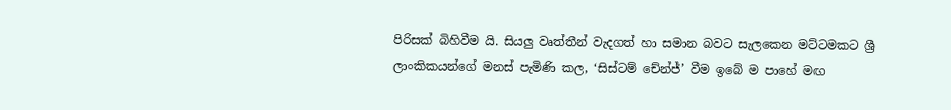පිරිසක් බිහිවීම යි. සියලු වෘත්තීන් වැදගත් හා සමාන බවට සැලකෙන මට්ටමකට ශ්‍රී ලාංකිකයන්ගේ මනස් පැමිණි කල, ‘සිස්ටම් චේන්ජ්’ වීම ඉබේ ම පාහේ මඟ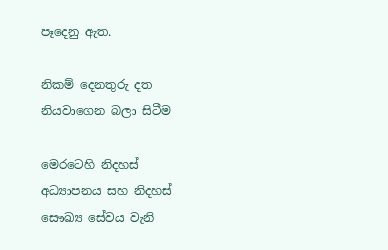පෑදෙනු ඇත.

නිකම් දෙනතුරු දත නියවාගෙන බලා සිටීම

මෙරටෙහි නිදහස් අධ්‍යාපනය සහ නිදහස් සෞඛ්‍ය සේවය වැනි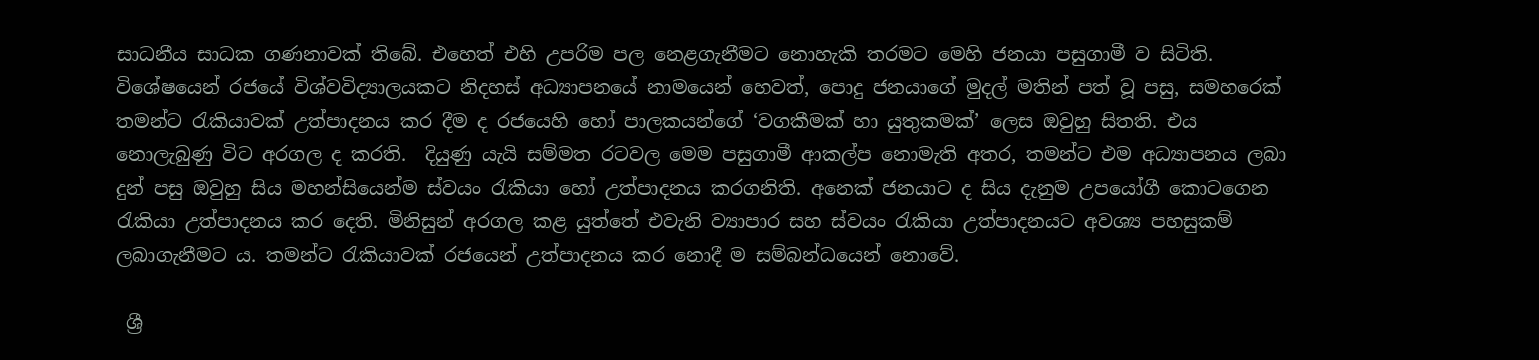සාධනීය සාධක ගණනාවක් තිබේ. එහෙත් එහි උපරිම පල නෙළගැනීමට නොහැකි තරමට මෙහි ජනයා පසුගාමී ව සිටිති. විශේෂයෙන් රජයේ විශ්වවිද්‍යාලයකට නිදහස් අධ්‍යාපනයේ නාමයෙන් හෙවත්, පොදු ජනයාගේ මුදල් මතින් පත් වූ පසු, සමහරෙක් තමන්ට රැකියාවක් උත්පාදනය කර දීම ද රජයෙහි හෝ පාලකයන්ගේ ‘වගකීමක් හා යුතුකමක්’ ලෙස ඔවුහු සිතති. එය නොලැබුණු විට අරගල ද කරති.  දියුණු යැයි සම්මත රටවල මෙම පසුගාමී ආකල්ප නොමැති අතර, තමන්ට එම අධ්‍යාපනය ලබා දුන් පසු ඔවුහු සිය මහන්සියෙන්ම ස්වයං රැකියා හෝ උත්පාදනය කරගනිති. අනෙක් ජනයාට ද සිය දැනුම උපයෝගී කොටගෙන රැකියා උත්පාදනය කර දෙති. මිනිසුන් අරගල කළ යුත්තේ එවැනි ව්‍යාපාර සහ ස්වයං රැකියා උත්පාදනයට අවශ්‍ය පහසුකම් ලබාගැනීමට ය. තමන්ට රැකියාවක් රජයෙන් උත්පාදනය කර නොදී ම සම්බන්ධයෙන් නොවේ.

 ශ්‍රී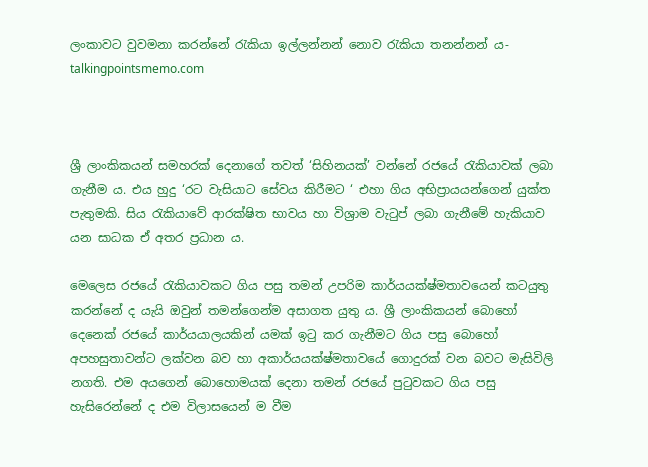ලංකාවට වුවමනා කරන්නේ රැකියා ඉල්ලන්නන් නොව රැකියා තනන්නන් ය- talkingpointsmemo.com



ශ්‍රී ලාංකිකයන් සමහරක් දෙනාගේ තවත් ‘සිහිනයක්’ වන්නේ රජයේ රැකියාවක් ලබා ගැනීම ය. එය හුදු ‘රට වැසියාට සේවය කිරීමට ‘ එහා ගිය අභිප්‍රායයන්ගෙන් යුක්ත පැතුමකි. සිය රැකියාවේ ආරක්ෂිත භාවය හා විශ්‍රාම වැටුප් ලබා ගැනීමේ හැකියාව යන සාධක ඒ අතර ප්‍රධාන ය.

මෙලෙස රජයේ රැකියාවකට ගිය පසු තමන් උපරිම කාර්යයක්ෂ්මතාවයෙන් කටයුතු කරන්නේ ද යැයි ඔවුන් තමන්ගෙන්ම අසාගත යුතු ය. ශ්‍රී ලාංකිකයන් බොහෝ දෙනෙක් රජයේ කාර්යයාලයකින් යමක් ඉටු කර ගැනීමට ගිය පසු බොහෝ  අපහසුතාවන්ට ලක්වන බව හා අකාර්යයක්ෂ්මතාවයේ ගොදුරක් වන බවට මැසිවිලි නගති. එම අයගෙන් බොහොමයක් දෙනා තමන් රජයේ පුටුවකට ගිය පසු හැසිරෙන්නේ ද එම විලාසයෙන් ම වීම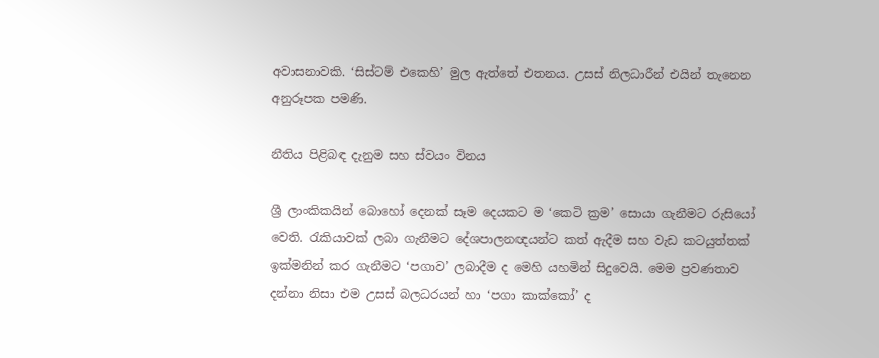අවාසනාවකි. ‘සිස්ටම් එකෙහි’ මුල ඇත්තේ එතනය. උසස් නිලධාරීන් එයින් තැනෙන අනුරූපක පමණි.

නීතිය පිළිබඳ දැනුම සහ ස්වයං විනය

ශ්‍රී ලාංකිකයින් බොහෝ දෙනක් සෑම දෙයකට ම ‘කෙටි ක්‍රම’ සොයා ගැනීමට රුසියෝ වෙති. රැකියාවක් ලබා ගැනීමට දේශපාලනඥයන්ට කත් ඇදීම සහ වැඩ කටයුත්තක් ඉක්මනින් කර ගැනීමට ‘පගාව’ ලබාදීම ද මෙහි යහමින් සිදුවෙයි. මෙම ප්‍රවණතාව දන්නා නිසා එම උසස් බලධරයන් හා ‘පගා කාක්කෝ’ ද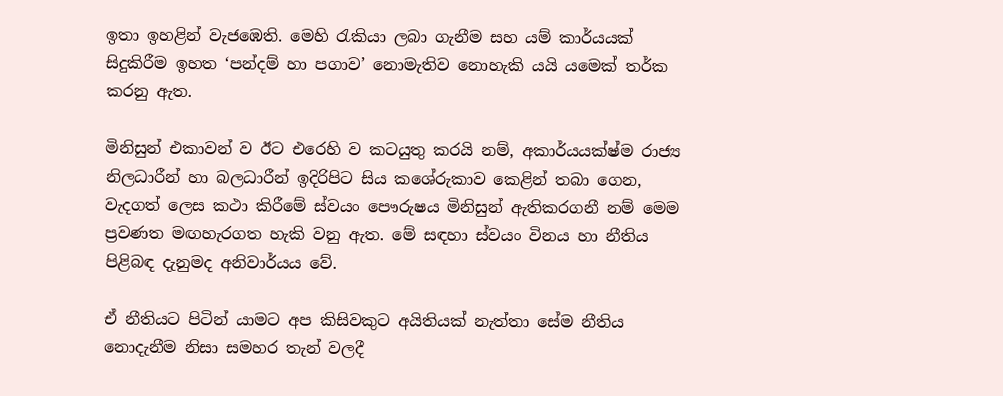ඉතා ඉහළින් වැජඹෙති. මෙහි රැකියා ලබා ගැනීම සහ යම් කාර්යයක් සිදුකිරීම ඉහත ‘පන්දම් හා පගාව’ නොමැතිව නොහැකි යයි යමෙක් තර්ක කරනු ඇත.

මිනිසුන් එකාවන් ව ඊට එරෙහි ව කටයුතු කරයි නම්, අකාර්යයක්ෂ්ම රාජ්‍ය නිලධාරීන් හා බලධාරීන් ඉදිරිපිට සිය කශේරුකාව කෙළින් තබා ගෙන, වැදගත් ලෙස කථා කිරීමේ ස්වයං පෞරුෂය මිනිසුන් ඇතිකරගනී නම් මෙම ප්‍රවණත මඟහැරගත හැකි වනු ඇත. මේ සඳහා ස්වයං විනය හා නීතිය පිළිබඳ දැනුමද අනිවාර්යය වේ.

ඒ නීතියට පිටින් යාමට අප කිසිවකුට අයිතියක් නැත්තා සේම නීතිය නොදැනීම නිසා සමහර තැන් වලදී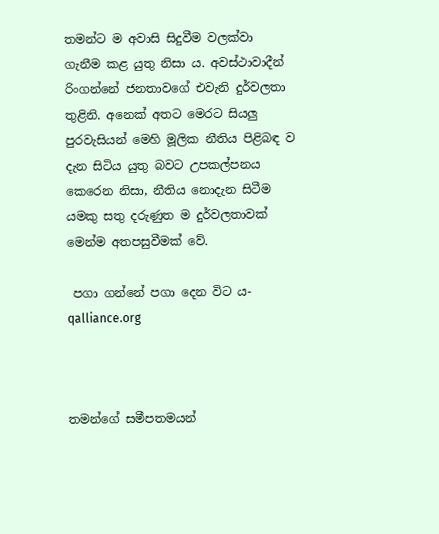තමන්ට ම අවාසි සිදුවීම වලක්වා ගැනීම කළ යුතු නිසා ය. අවස්ථාවාදීන් රිංගන්නේ ජනතාවගේ එවැනි දුර්වලතා තුළිනි. අනෙක් අතට මෙරට සියලු පුරවැසියන් මෙහි මූලික නීතිය පිළිබඳ ව දැන සිටිය යුතු බවට උපකල්පනය කෙරෙන නිසා, නීතිය නොදැන සිටීම යමකු සතු දරුණුත ම දුර්වලතාවක් මෙන්ම අතපසුවීමක් වේ.

 පගා ගන්නේ පගා දෙන විට ය-  qalliance.org



තමන්ගේ සමීපතමයන්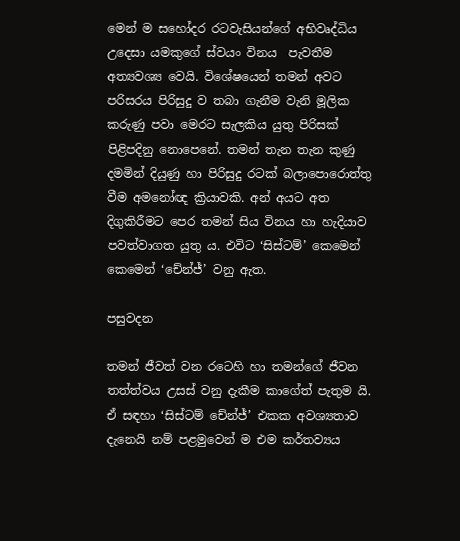මෙන් ම සහෝදර රටවැසියන්ගේ අභිවෘද්ධිය උදෙසා යමකුගේ ස්වයං විනය  පැවතීම අත්‍යවශ්‍ය වෙයි. විශේෂයෙන් තමන් අවට පරිසරය පිරිසුදු ව තබා ගැනීම වැනි මූලික කරුණු පවා මෙරට සැලකිය යුතු පිරිසක් පිළිපදිනු නොපෙනේ. තමන් තැන තැන කුණු දමමින් දියුණු හා පිරිසුදු රටක් බලාපොරොත්තු වීම අමනෝඥ ක්‍රියාවකි. අන් අයට අත දිගුකිරීමට පෙර තමන් සිය විනය හා හැදියාව පවත්වාගත යුතු ය. එවිට ‘සිස්ටම්’ කෙමෙන් කෙමෙන් ‘චේන්ජ්’ වනු ඇත.

පසුවදන

තමන් ජීවත් වන රටෙහි හා තමන්ගේ ජීවන තත්ත්වය උසස් වනු දැකීම කාගේත් පැතුම යි. ඒ සඳහා ‘සිස්ටම් චේන්ජ්’ එකක අවශ්‍යතාව දැනෙයි නම් පළමුවෙන් ම එම කර්තව්‍යය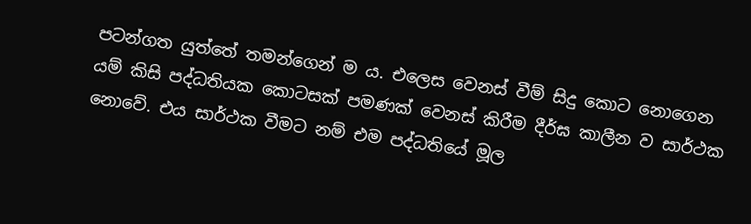පටන්ගත යුත්තේ තමන්ගෙන් ම ය. එලෙස වෙනස් වීම් සිදු කොට නොගෙන යම් කිසි පද්ධතියක කොටසක් පමණක් වෙනස් කිරීම දීර්ඝ කාලීන ව සාර්ථක නොවේ. එය සාර්ථක වීමට නම් එම පද්ධතියේ මූල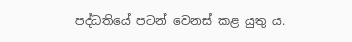පද්ධතියේ පටන් වෙනස් කළ යුතු ය.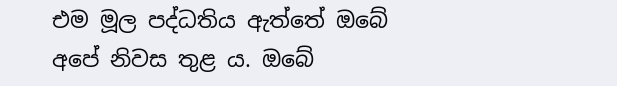එම මූල පද්ධතිය ඇත්තේ ඔබේ අපේ නිවස තුළ ය. ඔබේ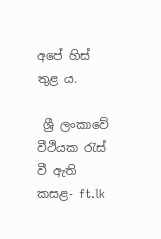අපේ හිස් තුළ ය.

 ශ්‍රී ලංකාවේ වීථියක රැස් වී ඇති කසළ- ft.lk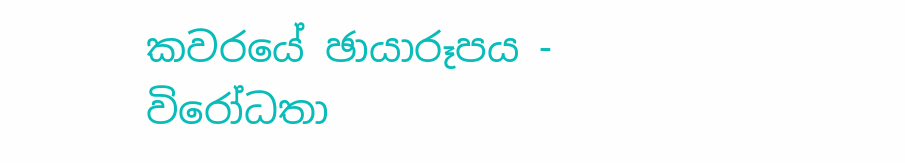කවරයේ ඡායාරූපය - විරෝධතා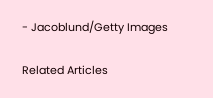- Jacoblund/Getty Images

Related Articles